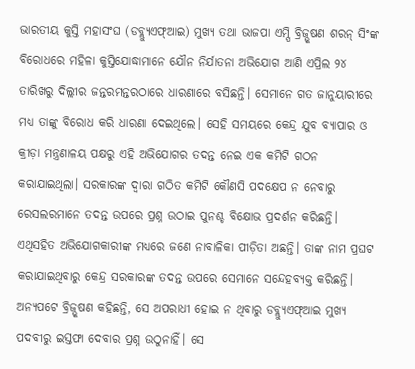ଭାରତୀୟ କୁସ୍ତି ମହାସଂଘ (ଡବ୍ଲ୍ୟୁଏଫ୍ଆଇ) ମୁଖ୍ୟ ତଥା ଭାଜପା ଏମ୍ପି ବ୍ରିଜ୍ଭୂଷଣ ଶରନ୍ ସିଂଙ୍କ ବିରୋଧରେ ମହିଳା କୁସ୍ତିଯୋଦ୍ଧାମାନେ ଯୌନ ନିର୍ଯାତନା ଅଭିଯୋଗ ଆଣି ଏପ୍ରିଲ ୨୪ ତାରିଖରୁ ଦିଲ୍ଲୀର ଜନ୍ତରମନ୍ତରଠାରେ ଧାରଣାରେ ବସିଛନ୍ତି। ସେମାନେ ଗତ ଜାନୁୟାରୀରେ ମଧ୍ୟ ତାଙ୍କୁ ବିରୋଧ କରି ଧାରଣା ଦେଇଥିଲେ। ସେହି ସମୟରେ କେନ୍ଦ୍ର ଯୁବ ବ୍ୟାପାର ଓ କ୍ରୀଡ଼ା ମନ୍ତ୍ରଣାଳୟ ପକ୍ଷରୁ ଏହି ଅଭିଯୋଗର ତଦନ୍ତ ନେଇ ଏକ କମିଟି ଗଠନ କରାଯାଇଥିଲା। ସରକାରଙ୍କ ଦ୍ୱାରା ଗଠିତ କମିଟି କୌଣସି ପଦକ୍ଷେପ ନ ନେବାରୁ ରେସଲରମାନେ ତଦନ୍ତ ଉପରେ ପ୍ରଶ୍ନ ଉଠାଇ ପୁନଶ୍ଚ ବିକ୍ଷୋଭ ପ୍ରଦର୍ଶନ କରିଛନ୍ତି। ଏଥିସହିତ ଅଭିଯୋଗକାରୀଙ୍କ ମଧ୍ୟରେ ଜଣେ ନାବାଳିକା ପୀଡ଼ିତା ଅଛନ୍ତି। ତାଙ୍କ ନାମ ପ୍ରଘଟ କରାଯାଇଥିବାରୁ କେନ୍ଦ୍ର ସରକାରଙ୍କ ତଦନ୍ତ ଉପରେ ସେମାନେ ସନ୍ଦେହବ୍ୟକ୍ତ କରିଛନ୍ତି। ଅନ୍ୟପଟେ ବ୍ରିଜ୍ଭୂଷଣ କହିଛନ୍ତି, ସେ ଅପରାଧୀ ହୋଇ ନ ଥିବାରୁ ଡବ୍ଲ୍ୟୁଏଫ୍ଆଇ ମୁଖ୍ୟ ପଦବୀରୁ ଇସ୍ତଫା ଦେବାର ପ୍ରଶ୍ନ ଉଠୁନାହିଁ। ସେ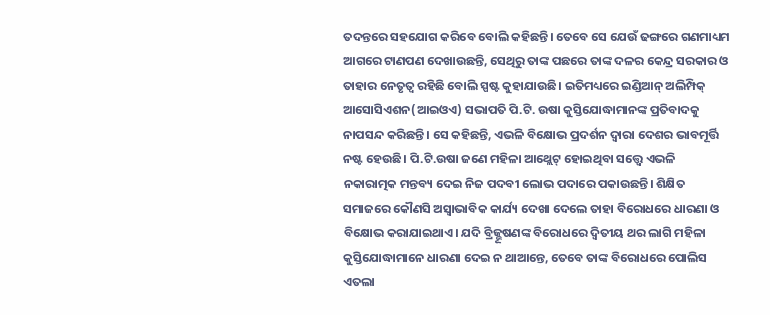ତଦନ୍ତରେ ସହଯୋଗ କରିବେ ବୋଲି କହିଛନ୍ତି। ତେବେ ସେ ଯେଉଁ ଢଙ୍ଗରେ ଗଣମାଧ୍ୟମ ଆଗରେ ଟାଣପଣ ଦେଖାଉଛନ୍ତି, ସେଥିରୁ ତାଙ୍କ ପଛରେ ତାଙ୍କ ଦଳର କେନ୍ଦ୍ର ସରକାର ଓ ତାହାର ନେତୃତ୍ୱ ରହିଛି ବୋଲି ସ୍ପଷ୍ଟ କୁହାଯାଉଛି। ଇତିମଧ୍ୟରେ ଇଣ୍ଡିଆନ୍ ଅଲିମ୍ପିକ୍ ଆସୋସିଏଶନ(ଆଇଓଏ) ସଭାପତି ପି.ଟି. ଉଷା କୁସ୍ତିଯୋଦ୍ଧାମାନଙ୍କ ପ୍ରତିବାଦକୁ ନାପସନ୍ଦ କରିଛନ୍ତି। ସେ କହିଛନ୍ତି, ଏଭଳି ବିକ୍ଷୋଭ ପ୍ରଦର୍ଶନ ଦ୍ୱାରା ଦେଶର ଭାବମୂର୍ତ୍ତି ନଷ୍ଟ ହେଉଛି। ପି.ଟି.ଉଷା ଜଣେ ମହିଳା ଆଥ୍ଲେଟ୍ ହୋଇଥିବା ସତ୍ତ୍ୱେ ଏଭଳି ନକାରାତ୍ମକ ମନ୍ତବ୍ୟ ଦେଇ ନିଜ ପଦବୀ ଲୋଭ ପଦାରେ ପକାଉଛନ୍ତି। ଶିକ୍ଷିତ ସମାଜରେ କୌଣସି ଅସ୍ବାଭାବିକ କାର୍ଯ୍ୟ ଦେଖା ଦେଲେ ତାହା ବିରୋଧରେ ଧାରଣା ଓ ବିକ୍ଷୋଭ କରାଯାଇଥାଏ। ଯଦି ବ୍ରିଜ୍ଭୂଷଣଙ୍କ ବିରୋଧରେ ଦ୍ୱିତୀୟ ଥର ଲାଗି ମହିଳା କୁସ୍ତିଯୋଦ୍ଧାମାନେ ଧାରଣା ଦେଇ ନ ଥାଆନ୍ତେ, ତେବେ ତାଙ୍କ ବିରୋଧରେ ପୋଲିସ ଏତଲା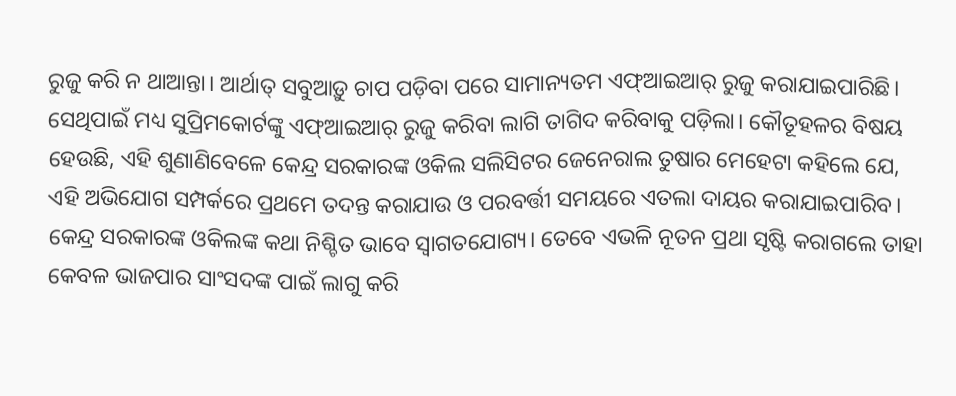ରୁଜୁ କରି ନ ଥାଆନ୍ତା। ଆର୍ଥାତ୍ ସବୁଆଡ଼ୁ ଚାପ ପଡ଼ିବା ପରେ ସାମାନ୍ୟତମ ଏଫ୍ଆଇଆର୍ ରୁଜୁ କରାଯାଇପାରିଛି। ସେଥିପାଇଁ ମଧ୍ୟ ସୁପ୍ରିମକୋର୍ଟଙ୍କୁ ଏଫ୍ଆଇଆର୍ ରୁଜୁ କରିବା ଲାଗି ତାଗିଦ କରିବାକୁ ପଡ଼ିଲା। କୌତୂହଳର ବିଷୟ ହେଉଛି, ଏହି ଶୁଣାଣିବେଳେ କେନ୍ଦ୍ର ସରକାରଙ୍କ ଓକିଲ ସଲିସିଟର ଜେନେରାଲ ତୁଷାର ମେହେଟା କହିଲେ ଯେ, ଏହି ଅଭିଯୋଗ ସମ୍ପର୍କରେ ପ୍ରଥମେ ତଦନ୍ତ କରାଯାଉ ଓ ପରବର୍ତ୍ତୀ ସମୟରେ ଏତଲା ଦାୟର କରାଯାଇପାରିବ। କେନ୍ଦ୍ର ସରକାରଙ୍କ ଓକିଲଙ୍କ କଥା ନିଶ୍ଚିତ ଭାବେ ସ୍ବାଗତଯୋଗ୍ୟ। ତେବେ ଏଭଳି ନୂତନ ପ୍ରଥା ସୃଷ୍ଟି କରାଗଲେ ତାହା କେବଳ ଭାଜପାର ସାଂସଦଙ୍କ ପାଇଁ ଲାଗୁ କରି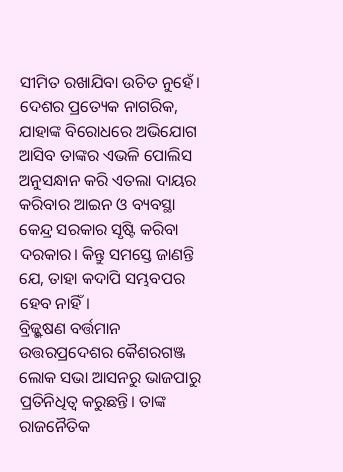ସୀମିତ ରଖାଯିବା ଉଚିତ ନୁହେଁ। ଦେଶର ପ୍ରତ୍ୟେକ ନାଗରିକ, ଯାହାଙ୍କ ବିରୋଧରେ ଅଭିଯୋଗ ଆସିବ ତାଙ୍କର ଏଭଳି ପୋଲିସ ଅନୁସନ୍ଧାନ କରି ଏତଲା ଦାୟର କରିବାର ଆଇନ ଓ ବ୍ୟବସ୍ଥା କେନ୍ଦ୍ର ସରକାର ସୃଷ୍ଟି କରିବା ଦରକାର। କିନ୍ତୁ ସମସ୍ତେ ଜାଣନ୍ତି ଯେ, ତାହା କଦାପି ସମ୍ଭବପର ହେବ ନାହିଁ।
ବ୍ରିଜ୍ଭୂଷଣ ବର୍ତ୍ତମାନ ଉତ୍ତରପ୍ରଦେଶର କୈଶରଗଞ୍ଜ ଲୋକ ସଭା ଆସନରୁ ଭାଜପାରୁ ପ୍ରତିନିଧିତ୍ୱ କରୁଛନ୍ତି। ତାଙ୍କ ରାଜନୈତିକ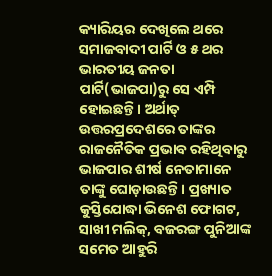କ୍ୟାରିୟର ଦେଖିଲେ ଥରେ ସମାଜବାଦୀ ପାର୍ଟି ଓ ୫ ଥର ଭାରତୀୟ ଜନତା ପାର୍ଟି(ଭାଜପା)ରୁ ସେ ଏମ୍ପି ହୋଇଛନ୍ତି। ଅର୍ଥାତ୍ ଉତ୍ତରପ୍ରଦେଶରେ ତାଙ୍କର ରାଜନୈତିକ ପ୍ରଭାବ ରହିଥିବାରୁ ଭାଜପାର ଶୀର୍ଷ ନେତାମାନେ ତାଙ୍କୁ ଘୋଡ଼ାଉଛନ୍ତି। ପ୍ରଖ୍ୟାତ କୁସ୍ତିଯୋଦ୍ଧା ଭିନେଶ ଫୋଗଟ, ସାଖୀ ମଲିକ୍, ବଜରଙ୍ଗ ପୁନିଆଙ୍କ ସମେତ ଆହୁରି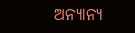ଅନ୍ୟାନ୍ୟ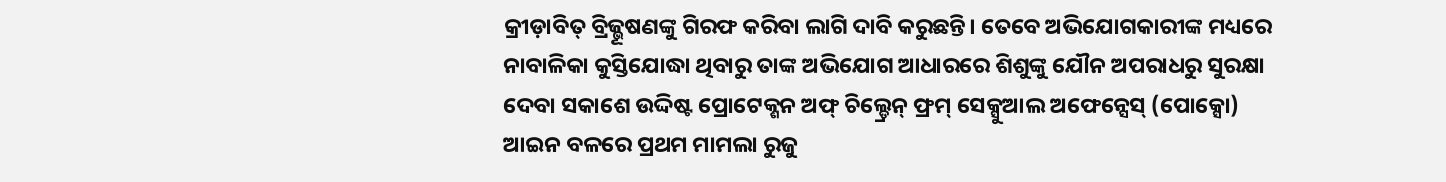କ୍ରୀଡ଼ାବିତ୍ ବ୍ରିଜ୍ଭୂଷଣଙ୍କୁ ଗିରଫ କରିବା ଲାଗି ଦାବି କରୁଛନ୍ତି। ତେବେ ଅଭିଯୋଗକାରୀଙ୍କ ମଧ୍ୟରେ ନାବାଳିକା କୁସ୍ତିଯୋଦ୍ଧା ଥିବାରୁ ତାଙ୍କ ଅଭିଯୋଗ ଆଧାରରେ ଶିଶୁଙ୍କୁ ଯୌନ ଅପରାଧରୁ ସୁରକ୍ଷା ଦେବା ସକାଶେ ଉଦ୍ଦିଷ୍ଟ ପ୍ରୋଟେକ୍ଶନ ଅଫ୍ ଚିଲ୍ଡ୍ରେନ୍ ଫ୍ରମ୍ ସେକ୍ସୁଆଲ ଅଫେନ୍ସେସ୍ (ପୋକ୍ସୋ) ଆଇନ ବଳରେ ପ୍ରଥମ ମାମଲା ରୁଜୁ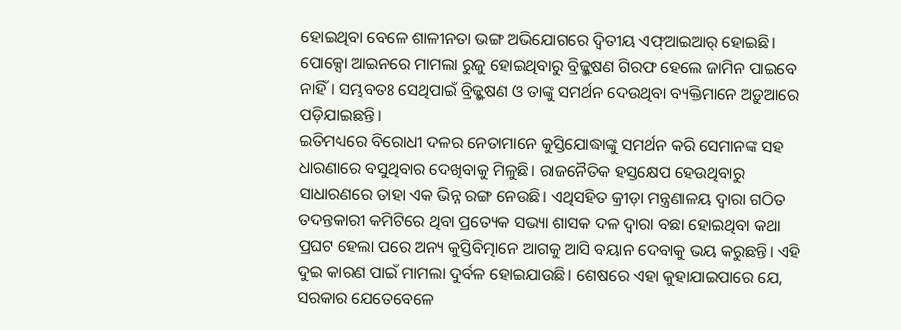ହୋଇଥିବା ବେଳେ ଶାଳୀନତା ଭଙ୍ଗ ଅଭିଯୋଗରେ ଦ୍ୱିତୀୟ ଏଫ୍ଆଇଆର୍ ହୋଇଛି। ପୋକ୍ସୋ ଆଇନରେ ମାମଲା ରୁଜୁ ହୋଇଥିବାରୁ ବ୍ରିଜ୍ଭୂଷଣ ଗିରଫ ହେଲେ ଜାମିନ ପାଇବେ ନାହିଁ। ସମ୍ଭବତଃ ସେଥିପାଇଁ ବ୍ରିଜ୍ଭୂଷଣ ଓ ତାଙ୍କୁ ସମର୍ଥନ ଦେଉଥିବା ବ୍ୟକ୍ତିମାନେ ଅଡ଼ୁଆରେ ପଡ଼ିଯାଇଛନ୍ତି।
ଇତିମଧ୍ୟରେ ବିରୋଧୀ ଦଳର ନେତାମାନେ କୁସ୍ତିଯୋଦ୍ଧାଙ୍କୁ ସମର୍ଥନ କରି ସେମାନଙ୍କ ସହ ଧାରଣାରେ ବସୁଥିବାର ଦେଖିବାକୁ ମିଳୁଛି। ରାଜନୈତିକ ହସ୍ତକ୍ଷେପ ହେଉଥିବାରୁ ସାଧାରଣରେ ତାହା ଏକ ଭିନ୍ନ ରଙ୍ଗ ନେଉଛି। ଏଥିସହିତ କ୍ରୀଡ଼ା ମନ୍ତ୍ରଣାଳୟ ଦ୍ୱାରା ଗଠିତ ତଦନ୍ତକାରୀ କମିଟିରେ ଥିବା ପ୍ରତ୍ୟେକ ସଭ୍ୟା ଶାସକ ଦଳ ଦ୍ୱାରା ବଛା ହୋଇଥିବା କଥା ପ୍ରଘଟ ହେଲା ପରେ ଅନ୍ୟ କୁସ୍ତିବିତ୍ମାନେ ଆଗକୁ ଆସି ବୟାନ ଦେବାକୁ ଭୟ କରୁଛନ୍ତି। ଏହି ଦୁଇ କାରଣ ପାଇଁ ମାମଲା ଦୁର୍ବଳ ହୋଇଯାଉଛି। ଶେଷରେ ଏହା କୁହାଯାଇପାରେ ଯେ, ସରକାର ଯେତେବେଳେ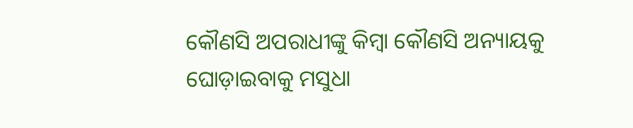କୌଣସି ଅପରାଧୀଙ୍କୁ କିମ୍ବା କୌଣସି ଅନ୍ୟାୟକୁ ଘୋଡ଼ାଇବାକୁ ମସୁଧା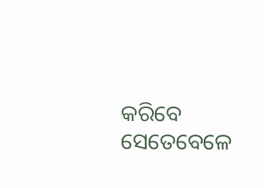କରିବେ ସେତେବେଳେ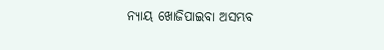ନ୍ୟାୟ ଖୋଜିପାଇବା ଅସମ୍ଭବ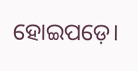ହୋଇପଡ଼େ।